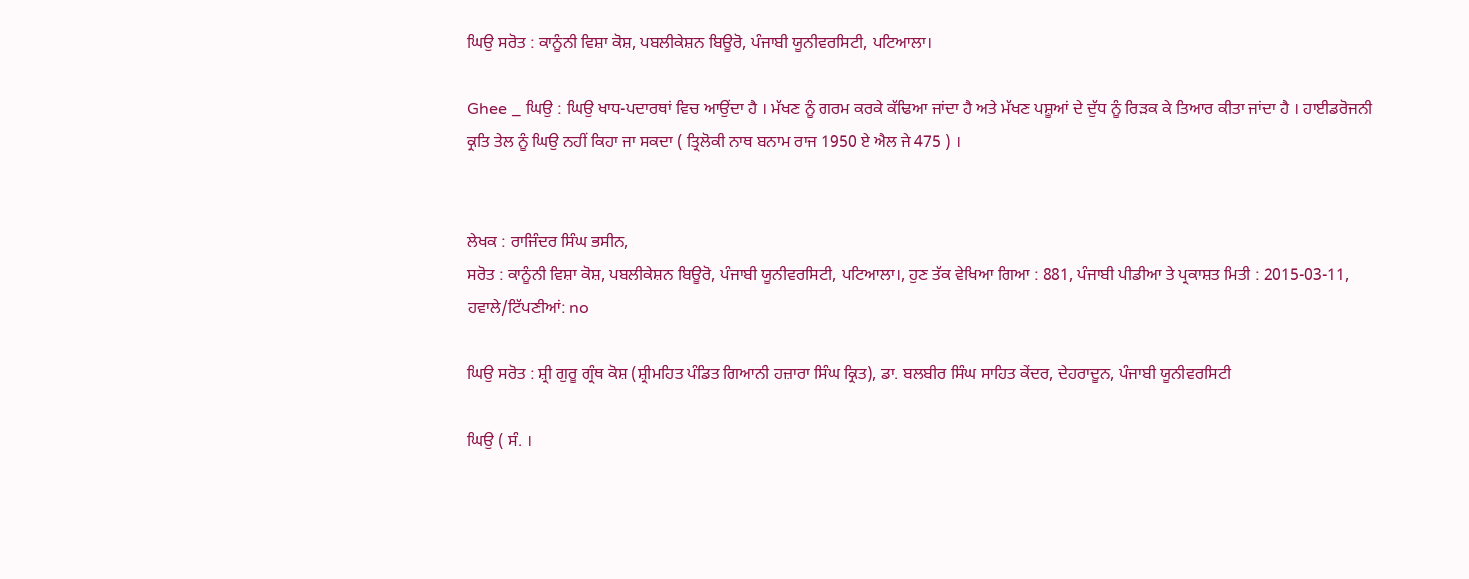ਘਿਉ ਸਰੋਤ : ਕਾਨੂੰਨੀ ਵਿਸ਼ਾ ਕੋਸ਼, ਪਬਲੀਕੇਸ਼ਨ ਬਿਊਰੋ, ਪੰਜਾਬੀ ਯੂਨੀਵਰਸਿਟੀ, ਪਟਿਆਲਾ।

Ghee _ ਘਿਉ : ਘਿਉ ਖਾਧ-ਪਦਾਰਥਾਂ ਵਿਚ ਆਉਂਦਾ ਹੈ । ਮੱਖਣ ਨੂੰ ਗਰਮ ਕਰਕੇ ਕੱਢਿਆ ਜਾਂਦਾ ਹੈ ਅਤੇ ਮੱਖਣ ਪਸ਼ੂਆਂ ਦੇ ਦੁੱਧ ਨੂੰ ਰਿੜਕ ਕੇ ਤਿਆਰ ਕੀਤਾ ਜਾਂਦਾ ਹੈ । ਹਾਈਡਰੋਜਨੀ ਕ੍ਰਤਿ ਤੇਲ ਨੂੰ ਘਿਉ ਨਹੀਂ ਕਿਹਾ ਜਾ ਸਕਦਾ ( ਤ੍ਰਿਲੋਕੀ ਨਾਥ ਬਨਾਮ ਰਾਜ 1950 ਏ ਐਲ ਜੇ 475 ) ।


ਲੇਖਕ : ਰਾਜਿੰਦਰ ਸਿੰਘ ਭਸੀਨ,
ਸਰੋਤ : ਕਾਨੂੰਨੀ ਵਿਸ਼ਾ ਕੋਸ਼, ਪਬਲੀਕੇਸ਼ਨ ਬਿਊਰੋ, ਪੰਜਾਬੀ ਯੂਨੀਵਰਸਿਟੀ, ਪਟਿਆਲਾ।, ਹੁਣ ਤੱਕ ਵੇਖਿਆ ਗਿਆ : 881, ਪੰਜਾਬੀ ਪੀਡੀਆ ਤੇ ਪ੍ਰਕਾਸ਼ਤ ਮਿਤੀ : 2015-03-11, ਹਵਾਲੇ/ਟਿੱਪਣੀਆਂ: no

ਘਿਉ ਸਰੋਤ : ਸ਼੍ਰੀ ਗੁਰੂ ਗ੍ਰੰਥ ਕੋਸ਼ (ਸ਼੍ਰੀਮਹਿਤ ਪੰਡਿਤ ਗਿਆਨੀ ਹਜ਼ਾਰਾ ਸਿੰਘ ਕ੍ਰਿਤ), ਡਾ. ਬਲਬੀਰ ਸਿੰਘ ਸਾਹਿਤ ਕੇਂਦਰ, ਦੇਹਰਾਦੂਨ, ਪੰਜਾਬੀ ਯੂਨੀਵਰਸਿਟੀ

ਘਿਉ ( ਸੰ. ।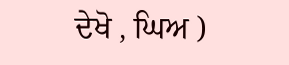ਦੇਖੋ , ਘਿਅ )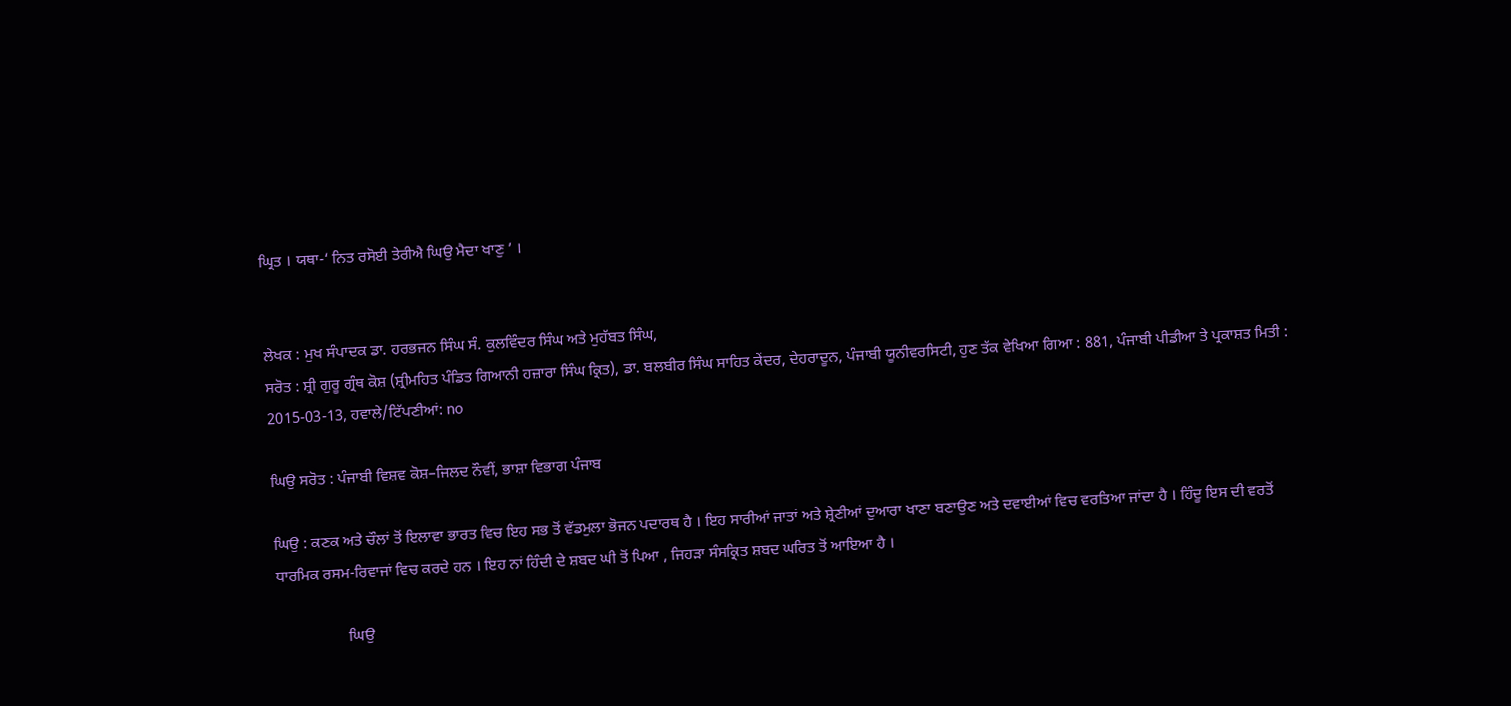ਘ੍ਰਿਤ । ਯਥਾ-‘ ਨਿਤ ਰਸੋਈ ਤੇਰੀਐ ਘਿਉ ਮੈਦਾ ਖਾਣੁ ’ ।


ਲੇਖਕ : ਮੁਖ ਸੰਪਾਦਕ ਡਾ. ਹਰਭਜਨ ਸਿੰਘ ਸੰ. ਕੁਲਵਿੰਦਰ ਸਿੰਘ ਅਤੇ ਮੁਹੱਬਤ ਸਿੰਘ,
ਸਰੋਤ : ਸ਼੍ਰੀ ਗੁਰੂ ਗ੍ਰੰਥ ਕੋਸ਼ (ਸ਼੍ਰੀਮਹਿਤ ਪੰਡਿਤ ਗਿਆਨੀ ਹਜ਼ਾਰਾ ਸਿੰਘ ਕ੍ਰਿਤ), ਡਾ. ਬਲਬੀਰ ਸਿੰਘ ਸਾਹਿਤ ਕੇਂਦਰ, ਦੇਹਰਾਦੂਨ, ਪੰਜਾਬੀ ਯੂਨੀਵਰਸਿਟੀ, ਹੁਣ ਤੱਕ ਵੇਖਿਆ ਗਿਆ : 881, ਪੰਜਾਬੀ ਪੀਡੀਆ ਤੇ ਪ੍ਰਕਾਸ਼ਤ ਮਿਤੀ : 2015-03-13, ਹਵਾਲੇ/ਟਿੱਪਣੀਆਂ: no

ਘਿਉ ਸਰੋਤ : ਪੰਜਾਬੀ ਵਿਸ਼ਵ ਕੋਸ਼–ਜਿਲਦ ਨੌਵੀਂ, ਭਾਸ਼ਾ ਵਿਭਾਗ ਪੰਜਾਬ

ਘਿਉ : ਕਣਕ ਅਤੇ ਚੌਲਾਂ ਤੋਂ ਇਲਾਵਾ ਭਾਰਤ ਵਿਚ ਇਹ ਸਭ ਤੋਂ ਵੱਡਮੁਲਾ ਭੋਜਨ ਪਦਾਰਥ ਹੈ । ਇਹ ਸਾਰੀਆਂ ਜਾਤਾਂ ਅਤੇ ਸ਼੍ਰੇਣੀਆਂ ਦੁਆਰਾ ਖਾਣਾ ਬਣਾਉਣ ਅਤੇ ਦਵਾਈਆਂ ਵਿਚ ਵਰਤਿਆ ਜਾਂਦਾ ਹੈ । ਹਿੰਦੂ ਇਸ ਦੀ ਵਰਤੋਂ ਧਾਰਮਿਕ ਰਸਮ-ਰਿਵਾਜਾਂ ਵਿਚ ਕਰਦੇ ਹਨ । ਇਹ ਨਾਂ ਹਿੰਦੀ ਦੇ ਸ਼ਬਦ ਘੀ ਤੋਂ ਪਿਆ , ਜਿਹੜਾ ਸੰਸਕ੍ਰਿਤ ਸ਼ਬਦ ਘਰਿਤ ਤੋਂ ਆਇਆ ਹੈ ।

                  ਘਿਉ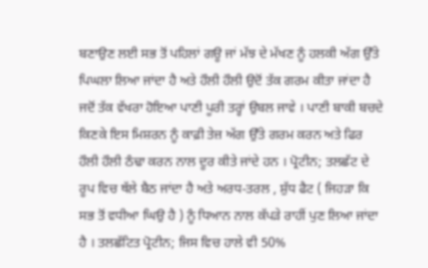ਬਣਾਉਣ ਲਈ ਸਭ ਤੋਂ ਪਹਿਲਾਂ ਗਊ ਜਾਂ ਮੱਝ ਦੇ ਮੱਖਣ ਨੂੰ ਹਲਕੀ ਅੱਗ ਉੱਤੇ ਪਿਘਲਾ ਲਿਆ ਜਾਂਦਾ ਹੈ ਅਤੇ ਹੌਲੀ ਹੌਲੀ ਉਦੋਂ ਤੱਕ ਗਰਮ ਕੀਤਾ ਜਾਂਦਾ ਹੈ ਜਦੋਂ ਤੱਕ ਵੱਖਰਾ ਹੋਇਆ ਪਾਣੀ ਪੂਰੀ ਤਰ੍ਹਾਂ ਉਬਲ ਜਾਵੇ । ਪਾਣੀ ਬਾਕੀ ਬਚਦੇ ਕਿਣਕੇ ਇਸ ਮਿਸ਼ਰਨ ਨੂੰ ਕਾਫ਼ੀ ਤੇਜ਼ ਅੱਗ ਉੱਤੇ ਗਰਮ ਕਰਨ ਅਤੇ ਫਿਰ ਹੌਲੀ ਹੌਲੀ ਠੰਢਾ ਕਰਨ ਨਾਲ ਦੂਰ ਕੀਤੇ ਜਾਂਦੇ ਹਨ । ਪ੍ਰੋਟੀਨ; ਤਲਛੱਟ ਦੇ ਰੂਪ ਵਿਚ ਥੱਲੇ ਬੈਠ ਜਾਂਦਾ ਹੈ ਅਤੇ ਅਰਧ-ਤਰਲ , ਸ਼ੁੱਧ ਫੈਟ ( ਜਿਹੜਾ ਕਿ ਸਭ ਤੋਂ ਵਧੀਆ ਘਿਉ ਹੈ ) ਨੂੰ ਧਿਆਨ ਨਾਲ ਕੱਪੜੇ ਰਾਹੀਂ ਪੁਣ ਲਿਆ ਜਾਂਦਾ ਹੈ । ਤਲਛੱਟਿਤ ਪ੍ਰੋਟੀਨ; ਜਿਸ ਵਿਚ ਹਾਲੇ ਵੀ 50%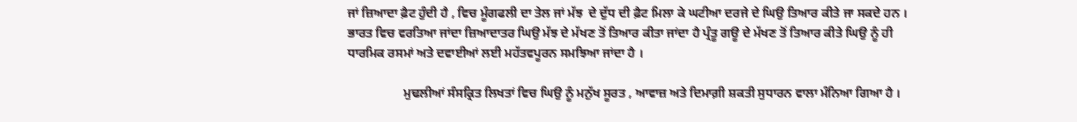ਜਾਂ ਜ਼ਿਆਦਾ ਫ਼ੈਟ ਹੁੰਦੀ ਹੈ , ਵਿਚ ਮੂੰਗਫਲੀ ਦਾ ਤੇਲ ਜਾਂ ਮੱਝ  ਦੇ ਦੁੱਧ ਦੀ ਫ਼ੈਟ ਮਿਲਾ ਕੇ ਘਟੀਆ ਦਰਜੇ ਦੇ ਘਿਉ ਤਿਆਰ ਕੀਤੇ ਜਾ ਸਕਦੇ ਹਨ । ਭਾਰਤ ਵਿਚ ਵਰਤਿਆ ਜਾਂਦਾ ਜ਼ਿਆਦਾਤਰ ਘਿਉ ਮੱਝ ਦੇ ਮੱਖਣ ਤੋਂ ਤਿਆਰ ਕੀਤਾ ਜਾਂਦਾ ਹੈ ਪ੍ਰੰਤੂ ਗਊ ਦੇ ਮੱਖਣ ਤੋਂ ਤਿਆਰ ਕੀਤੇ ਘਿਉ ਨੂੰ ਹੀ ਧਾਰਮਿਕ ਰਸਮਾਂ ਅਤੇ ਦਵਾਈਆਂ ਲਈ ਮਹੱਤਵਪੂਰਨ ਸਮਝਿਆ ਜਾਂਦਾ ਹੈ ।

                  ਮੁਢਲੀਆਂ ਸੰਸਕ੍ਰਿਤ ਲਿਖਤਾਂ ਵਿਚ ਘਿਉ ਨੂੰ ਮਨੁੱਖ ਸੂਰਤ , ਆਵਾਜ਼ ਅਤੇ ਦਿਮਾਗ਼ੀ ਸ਼ਕਤੀ ਸੁਧਾਰਨ ਵਾਲਾ ਮੰਨਿਆ ਗਿਆ ਹੈ ।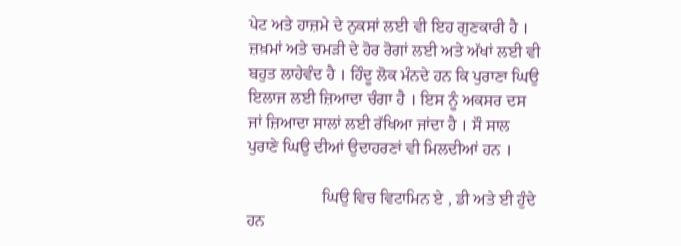ਪੇਟ ਅਤੇ ਹਾਜ਼ਮੇ ਦੇ ਨੁਕਸਾਂ ਲਈ ਵੀ ਇਹ ਗੁਣਕਾਰੀ ਹੈ । ਜ਼ਖ਼ਮਾਂ ਅਤੇ ਚਮੜੀ ਦੇ ਹੋਰ ਰੋਗਾਂ ਲਈ ਅਤੇ ਅੱਖਾਂ ਲਈ ਵੀ ਬਹੁਤ ਲਾਹੇਵੰਦ ਹੈ । ਹਿੰਦੂ ਲੋਕ ਮੰਨਦੇ ਹਨ ਕਿ ਪੁਰਾਣਾ ਘਿਉ ਇਲਾਜ ਲਈ ਜ਼ਿਆਦਾ ਚੰਗਾ ਹੈ । ਇਸ ਨੂੰ ਅਕਸਰ ਦਸ ਜਾਂ ਜ਼ਿਆਦਾ ਸਾਲਾਂ ਲਈ ਰੱਖਿਆ ਜਾਂਦਾ ਹੈ । ਸੌ ਸਾਲ ਪੁਰਾਣੇ ਘਿਉ ਦੀਆਂ ਉਦਾਹਰਣਾਂ ਵੀ ਮਿਲਦੀਆਂ ਹਨ ।

                  ਘਿਉ ਵਿਚ ਵਿਟਾਮਿਨ ਏ , ਡੀ ਅਤੇ ਈ ਹੁੰਦੇ ਹਨ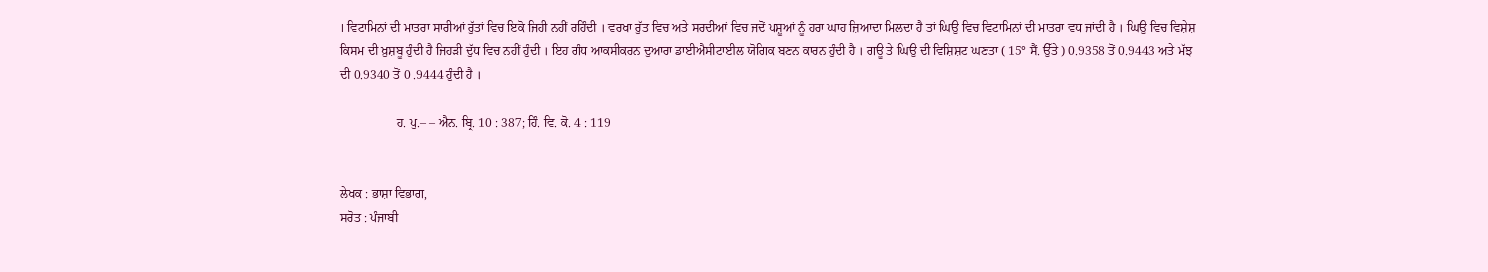। ਵਿਟਾਮਿਨਾਂ ਦੀ ਮਾਤਰਾ ਸਾਰੀਆਂ ਰੁੱਤਾਂ ਵਿਚ ਇਕੋ ਜਿਹੀ ਨਹੀਂ ਰਹਿੰਦੀ । ਵਰਖਾ ਰੁੱਤ ਵਿਚ ਅਤੇ ਸਰਦੀਆਂ ਵਿਚ ਜਦੋਂ ਪਸ਼ੂਆਂ ਨੂੰ ਹਰਾ ਘਾਹ ਜ਼ਿਆਦਾ ਮਿਲਦਾ ਹੈ ਤਾਂ ਘਿਉ ਵਿਚ ਵਿਟਾਮਿਨਾਂ ਦੀ ਮਾਤਰਾ ਵਧ ਜਾਂਦੀ ਹੈ । ਘਿਉ ਵਿਚ ਵਿਸ਼ੇਸ਼ ਕਿਸਮ ਦੀ ਖ਼ੁਸ਼ਬੂ ਹੁੰਦੀ ਹੈ ਜਿਹੜੀ ਦੁੱਧ ਵਿਚ ਨਹੀਂ ਹੁੰਦੀ । ਇਹ ਗੰਧ ਆਕਸੀਕਰਨ ਦੁਆਰਾ ਡਾਈਐਸੀਟਾਈਲ ਯੋਗਿਕ ਬਣਨ ਕਾਰਨ ਹੁੰਦੀ ਹੈ । ਗਊ ਤੇ ਘਿਉ ਦੀ ਵਿਸ਼ਿਸ਼ਟ ਘਣਤਾ ( 15° ਸੈਂ. ਉੱਤੇ ) 0.9358 ਤੋਂ 0.9443 ਅਤੇ ਮੱਝ ਦੀ 0.9340 ਤੋਂ 0 .9444 ਹੁੰਦੀ ਹੈ ।

                  ਹ. ਪੁ.– – ਐਨ. ਬ੍ਰਿ. 10 : 387; ਹਿੰ. ਵਿ. ਕੋ. 4 : 119


ਲੇਖਕ : ਭਾਸ਼ਾ ਵਿਭਾਗ,
ਸਰੋਤ : ਪੰਜਾਬੀ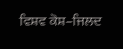ਵਿਸ਼ਵ ਕੋਸ਼–ਜਿਲਦ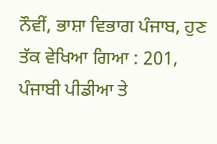ਨੌਵੀਂ, ਭਾਸ਼ਾ ਵਿਭਾਗ ਪੰਜਾਬ, ਹੁਣ ਤੱਕ ਵੇਖਿਆ ਗਿਆ : 201, ਪੰਜਾਬੀ ਪੀਡੀਆ ਤੇ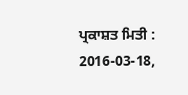ਪ੍ਰਕਾਸ਼ਤ ਮਿਤੀ : 2016-03-18,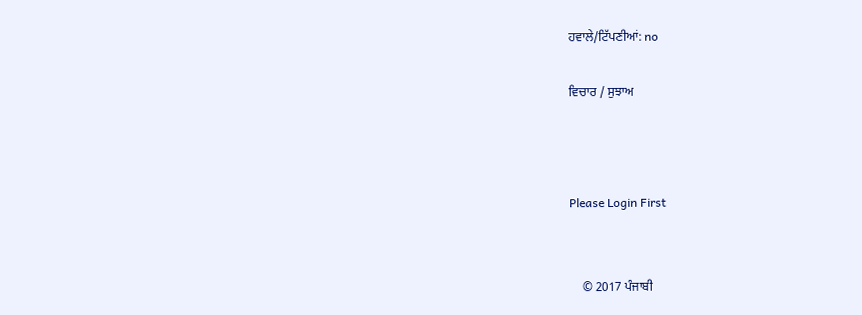ਹਵਾਲੇ/ਟਿੱਪਣੀਆਂ: no

ਵਿਚਾਰ / ਸੁਝਾਅ



Please Login First


    © 2017 ਪੰਜਾਬੀ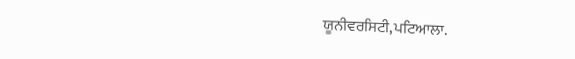ਯੂਨੀਵਰਸਿਟੀ,ਪਟਿਆਲਾ.